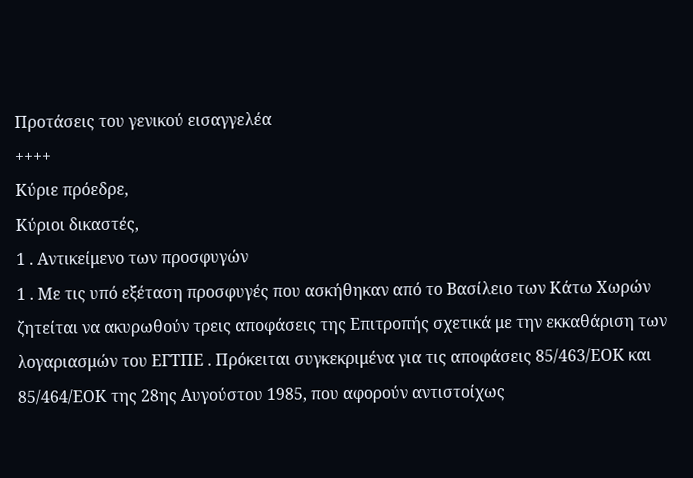Προτάσεις του γενικού εισαγγελέα
++++
Κύριε πρόεδρε,
Κύριοι δικαστές,
1 . Αντικείμενο των προσφυγών
1 . Με τις υπό εξέταση προσφυγές που ασκήθηκαν από το Βασίλειο των Κάτω Χωρών ζητείται να ακυρωθούν τρεις αποφάσεις της Επιτροπής σχετικά με την εκκαθάριση των λογαριασμών του ΕΓΤΠΕ . Πρόκειται συγκεκριμένα για τις αποφάσεις 85/463/ΕΟΚ και 85/464/ΕΟΚ της 28ης Αυγούστου 1985, που αφορούν αντιστοίχως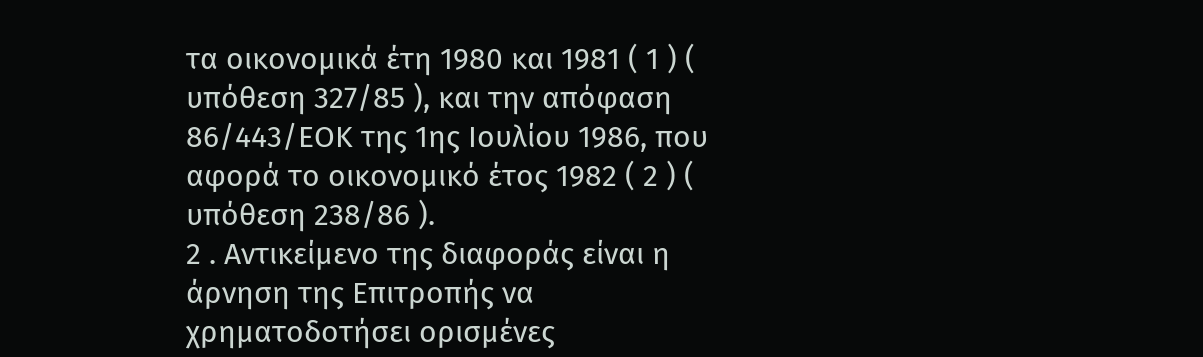τα οικονομικά έτη 1980 και 1981 ( 1 ) ( υπόθεση 327/85 ), και την απόφαση 86/443/ΕΟΚ της 1ης Ιουλίου 1986, που αφορά το οικονομικό έτος 1982 ( 2 ) ( υπόθεση 238/86 ).
2 . Αντικείμενο της διαφοράς είναι η άρνηση της Επιτροπής να χρηματοδοτήσει ορισμένες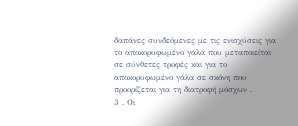δαπάνες συνδεόμενες με τις ενισχύσεις για το αποκορυφωμένο γάλα που μεταποιείται σε σύνθετες τροφές και για το αποκορυφωμένο γάλα σε σκόνη που προορίζεται για τη διατροφή μόσχων .
3 . Οι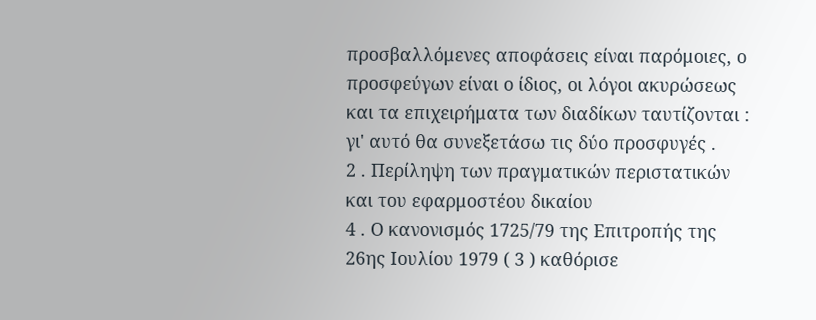προσβαλλόμενες αποφάσεις είναι παρόμοιες, ο προσφεύγων είναι ο ίδιος, οι λόγοι ακυρώσεως και τα επιχειρήματα των διαδίκων ταυτίζονται : γι' αυτό θα συνεξετάσω τις δύο προσφυγές .
2 . Περίληψη των πραγματικών περιστατικών και του εφαρμοστέου δικαίου
4 . Ο κανονισμός 1725/79 της Επιτροπής της 26ης Ιουλίου 1979 ( 3 ) καθόρισε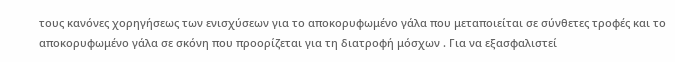τους κανόνες χορηγήσεως των ενισχύσεων για το αποκορυφωμένο γάλα που μεταποιείται σε σύνθετες τροφές και το αποκορυφωμένο γάλα σε σκόνη που προορίζεται για τη διατροφή μόσχων . Για να εξασφαλιστεί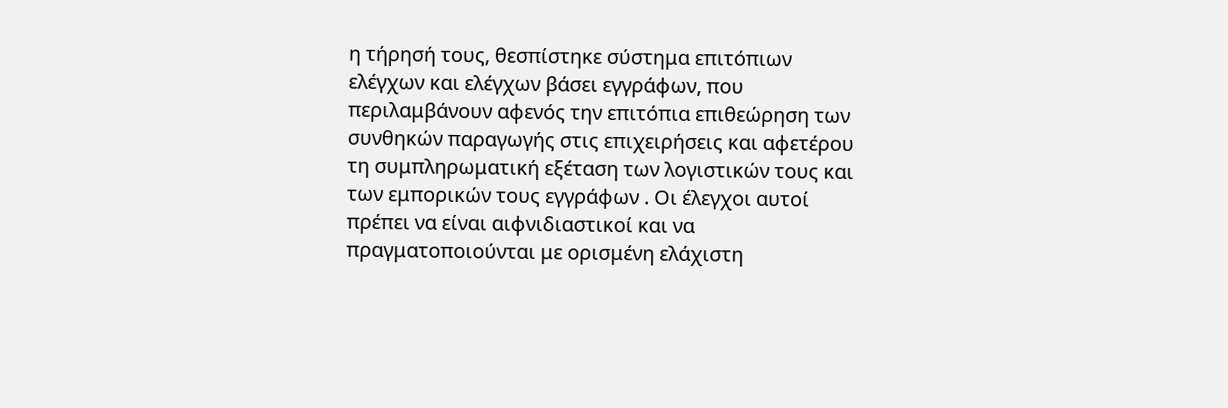η τήρησή τους, θεσπίστηκε σύστημα επιτόπιων ελέγχων και ελέγχων βάσει εγγράφων, που περιλαμβάνουν αφενός την επιτόπια επιθεώρηση των συνθηκών παραγωγής στις επιχειρήσεις και αφετέρου τη συμπληρωματική εξέταση των λογιστικών τους και των εμπορικών τους εγγράφων . Οι έλεγχοι αυτοί πρέπει να είναι αιφνιδιαστικοί και να πραγματοποιούνται με ορισμένη ελάχιστη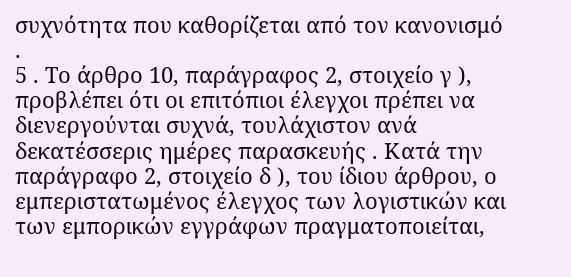συχνότητα που καθορίζεται από τον κανονισμό .
5 . Το άρθρο 10, παράγραφος 2, στοιχείο γ ), προβλέπει ότι οι επιτόπιοι έλεγχοι πρέπει να διενεργούνται συχνά, τουλάχιστον ανά δεκατέσσερις ημέρες παρασκευής . Κατά την παράγραφο 2, στοιχείο δ ), του ίδιου άρθρου, ο εμπεριστατωμένος έλεγχος των λογιστικών και των εμπορικών εγγράφων πραγματοποιείται,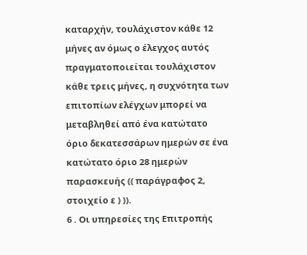καταρχήν, τουλάχιστον κάθε 12 μήνες αν όμως ο έλεγχος αυτός πραγματοποιείται τουλάχιστον κάθε τρεις μήνες, η συχνότητα των επιτοπίων ελέγχων μπορεί να μεταβληθεί από ένα κατώτατο όριο δεκατεσσάρων ημερών σε ένα κατώτατο όριο 28 ημερών παρασκευής (( παράγραφος 2, στοιχείο ε ) )).
6 . Οι υπηρεσίες της Επιτροπής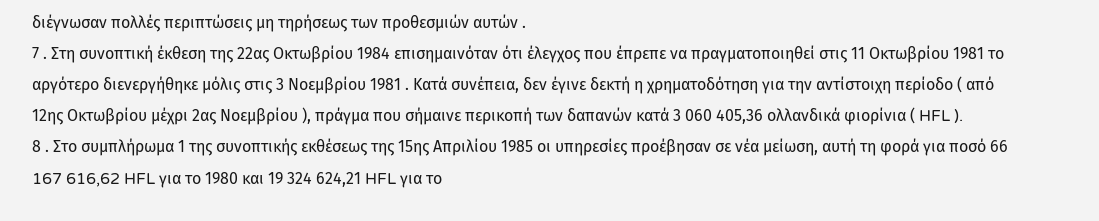διέγνωσαν πολλές περιπτώσεις μη τηρήσεως των προθεσμιών αυτών .
7 . Στη συνοπτική έκθεση της 22ας Οκτωβρίου 1984 επισημαινόταν ότι έλεγχος που έπρεπε να πραγματοποιηθεί στις 11 Οκτωβρίου 1981 το αργότερο διενεργήθηκε μόλις στις 3 Νοεμβρίου 1981 . Κατά συνέπεια, δεν έγινε δεκτή η χρηματοδότηση για την αντίστοιχη περίοδο ( από 12ης Οκτωβρίου μέχρι 2ας Νοεμβρίου ), πράγμα που σήμαινε περικοπή των δαπανών κατά 3 060 405,36 ολλανδικά φιορίνια ( HFL ).
8 . Στο συμπλήρωμα 1 της συνοπτικής εκθέσεως της 15ης Απριλίου 1985 οι υπηρεσίες προέβησαν σε νέα μείωση, αυτή τη φορά για ποσό 66 167 616,62 HFL για το 1980 και 19 324 624,21 HFL για το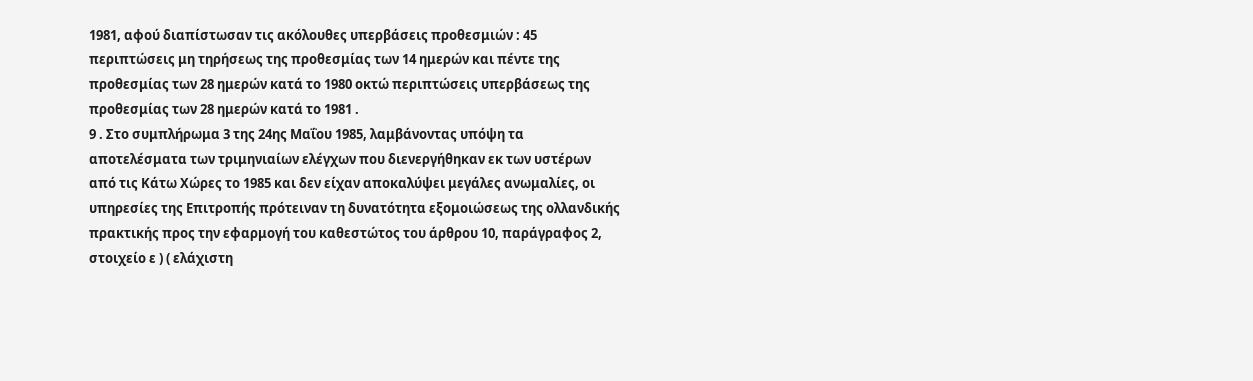1981, αφού διαπίστωσαν τις ακόλουθες υπερβάσεις προθεσμιών : 45 περιπτώσεις μη τηρήσεως της προθεσμίας των 14 ημερών και πέντε της προθεσμίας των 28 ημερών κατά το 1980 οκτώ περιπτώσεις υπερβάσεως της προθεσμίας των 28 ημερών κατά το 1981 .
9 . Στο συμπλήρωμα 3 της 24ης Μαΐου 1985, λαμβάνοντας υπόψη τα αποτελέσματα των τριμηνιαίων ελέγχων που διενεργήθηκαν εκ των υστέρων από τις Κάτω Χώρες το 1985 και δεν είχαν αποκαλύψει μεγάλες ανωμαλίες, οι υπηρεσίες της Επιτροπής πρότειναν τη δυνατότητα εξομοιώσεως της ολλανδικής πρακτικής προς την εφαρμογή του καθεστώτος του άρθρου 10, παράγραφος 2, στοιχείο ε ) ( ελάχιστη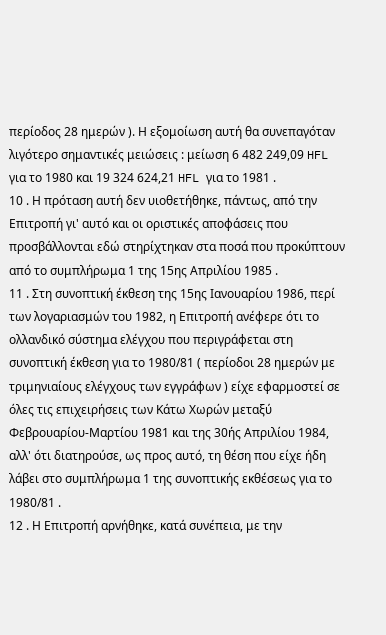περίοδος 28 ημερών ). Η εξομοίωση αυτή θα συνεπαγόταν λιγότερο σημαντικές μειώσεις : μείωση 6 482 249,09 HFL για το 1980 και 19 324 624,21 HFL για το 1981 .
10 . Η πρόταση αυτή δεν υιοθετήθηκε, πάντως, από την Επιτροπή γι' αυτό και οι οριστικές αποφάσεις που προσβάλλονται εδώ στηρίχτηκαν στα ποσά που προκύπτουν από το συμπλήρωμα 1 της 15ης Απριλίου 1985 .
11 . Στη συνοπτική έκθεση της 15ης Ιανουαρίου 1986, περί των λογαριασμών του 1982, η Επιτροπή ανέφερε ότι το ολλανδικό σύστημα ελέγχου που περιγράφεται στη συνοπτική έκθεση για το 1980/81 ( περίοδοι 28 ημερών με τριμηνιαίους ελέγχους των εγγράφων ) είχε εφαρμοστεί σε όλες τις επιχειρήσεις των Κάτω Χωρών μεταξύ Φεβρουαρίου-Μαρτίου 1981 και της 30ής Απριλίου 1984, αλλ' ότι διατηρούσε, ως προς αυτό, τη θέση που είχε ήδη λάβει στο συμπλήρωμα 1 της συνοπτικής εκθέσεως για το 1980/81 .
12 . Η Επιτροπή αρνήθηκε, κατά συνέπεια, με την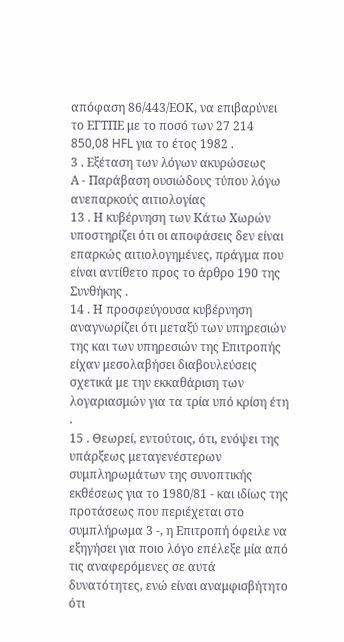απόφαση 86/443/ΕΟΚ, να επιβαρύνει το ΕΓΤΠΕ με το ποσό των 27 214 850,08 HFL για το έτος 1982 .
3 . Εξέταση των λόγων ακυρώσεως
Α - Παράβαση ουσιώδους τύπου λόγω ανεπαρκούς αιτιολογίας
13 . Η κυβέρνηση των Κάτω Χωρών υποστηρίζει ότι οι αποφάσεις δεν είναι επαρκώς αιτιολογημένες, πράγμα που είναι αντίθετο προς το άρθρο 190 της Συνθήκης .
14 . Η προσφεύγουσα κυβέρνηση αναγνωρίζει ότι μεταξύ των υπηρεσιών της και των υπηρεσιών της Επιτροπής είχαν μεσολαβήσει διαβουλεύσεις σχετικά με την εκκαθάριση των λογαριασμών για τα τρία υπό κρίση έτη .
15 . Θεωρεί, εντούτοις, ότι, ενόψει της υπάρξεως μεταγενέστερων συμπληρωμάτων της συνοπτικής εκθέσεως για το 1980/81 - και ιδίως της προτάσεως που περιέχεται στο συμπλήρωμα 3 -, η Επιτροπή όφειλε να εξηγήσει για ποιο λόγο επέλεξε μία από τις αναφερόμενες σε αυτά δυνατότητες, ενώ είναι αναμφισβήτητο ότι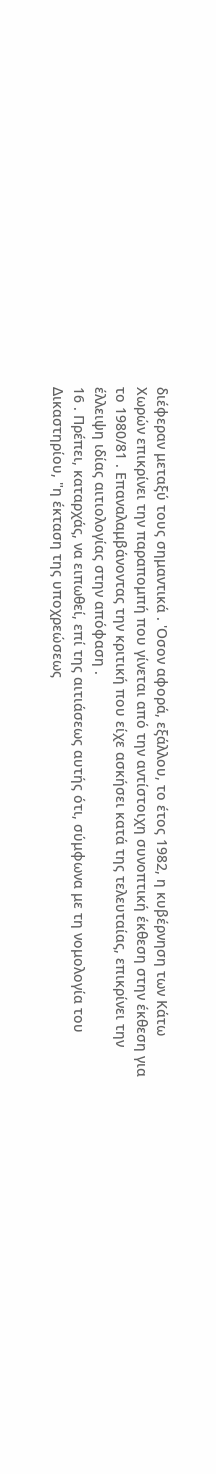διέφεραν μεταξύ τους σημαντικά . 'Οσον αφορά, εξάλλου, το έτος 1982, η κυβέρνηση των Κάτω Χωρών επικρίνει την παραπομπή που γίνεται από την αντίστοιχη συνοπτική έκθεση στην έκθεση για το 1980/81 . Επαναλαμβάνοντας την κριτική που είχε ασκήσει κατά της τελευταίας, επικρίνει την έλλειψη ιδίας αιτιολογίας στην απόφαση .
16 . Πρέπει, καταρχάς, να ειπωθεί, επί της αιτιάσεως αυτής ότι, σύμφωνα με τη νομολογία του Δικαστηρίου, "η έκταση της υποχρεώσεως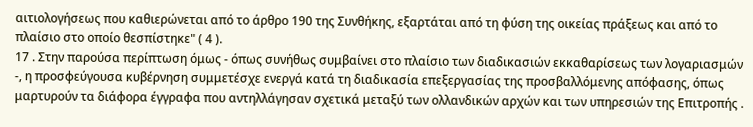αιτιολογήσεως που καθιερώνεται από το άρθρο 190 της Συνθήκης, εξαρτάται από τη φύση της οικείας πράξεως και από το πλαίσιο στο οποίο θεσπίστηκε" ( 4 ).
17 . Στην παρούσα περίπτωση όμως - όπως συνήθως συμβαίνει στο πλαίσιο των διαδικασιών εκκαθαρίσεως των λογαριασμών -, η προσφεύγουσα κυβέρνηση συμμετέσχε ενεργά κατά τη διαδικασία επεξεργασίας της προσβαλλόμενης απόφασης, όπως μαρτυρούν τα διάφορα έγγραφα που αντηλλάγησαν σχετικά μεταξύ των ολλανδικών αρχών και των υπηρεσιών της Επιτροπής .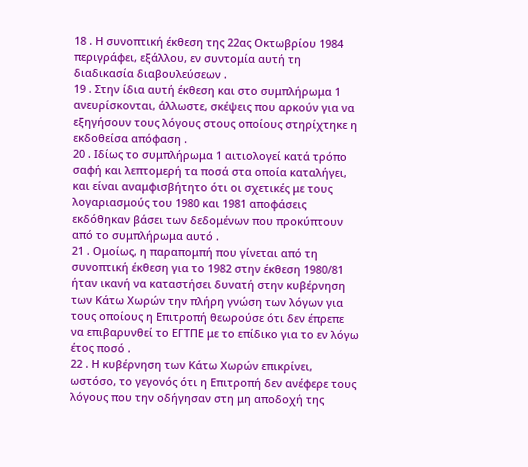18 . Η συνοπτική έκθεση της 22ας Οκτωβρίου 1984 περιγράφει, εξάλλου, εν συντομία αυτή τη διαδικασία διαβουλεύσεων .
19 . Στην ίδια αυτή έκθεση και στο συμπλήρωμα 1 ανευρίσκονται, άλλωστε, σκέψεις που αρκούν για να εξηγήσουν τους λόγους στους οποίους στηρίχτηκε η εκδοθείσα απόφαση .
20 . Ιδίως το συμπλήρωμα 1 αιτιολογεί κατά τρόπο σαφή και λεπτομερή τα ποσά στα οποία καταλήγει, και είναι αναμφισβήτητο ότι οι σχετικές με τους λογαριασμούς του 1980 και 1981 αποφάσεις εκδόθηκαν βάσει των δεδομένων που προκύπτουν από το συμπλήρωμα αυτό .
21 . Ομοίως, η παραπομπή που γίνεται από τη συνοπτική έκθεση για το 1982 στην έκθεση 1980/81 ήταν ικανή να καταστήσει δυνατή στην κυβέρνηση των Κάτω Χωρών την πλήρη γνώση των λόγων για τους οποίους η Επιτροπή θεωρούσε ότι δεν έπρεπε να επιβαρυνθεί το ΕΓΤΠΕ με το επίδικο για το εν λόγω έτος ποσό .
22 . Η κυβέρνηση των Κάτω Χωρών επικρίνει, ωστόσο, το γεγονός ότι η Επιτροπή δεν ανέφερε τους λόγους που την οδήγησαν στη μη αποδοχή της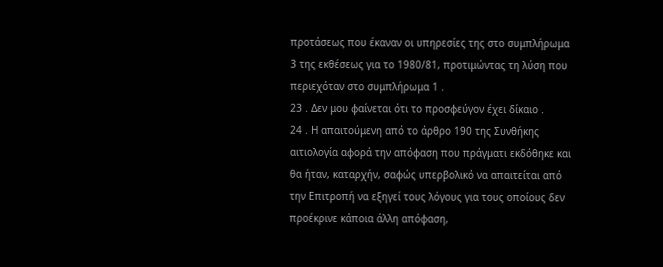προτάσεως που έκαναν οι υπηρεσίες της στο συμπλήρωμα 3 της εκθέσεως για το 1980/81, προτιμώντας τη λύση που περιεχόταν στο συμπλήρωμα 1 .
23 . Δεν μου φαίνεται ότι το προσφεύγον έχει δίκαιο .
24 . Η απαιτούμενη από το άρθρο 190 της Συνθήκης αιτιολογία αφορά την απόφαση που πράγματι εκδόθηκε και θα ήταν, καταρχήν, σαφώς υπερβολικό να απαιτείται από την Επιτροπή να εξηγεί τους λόγους για τους οποίους δεν προέκρινε κάποια άλλη απόφαση,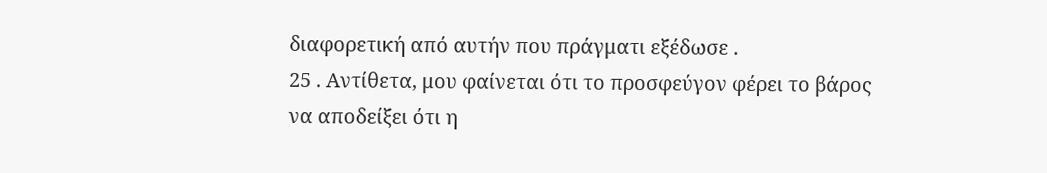διαφορετική από αυτήν που πράγματι εξέδωσε .
25 . Αντίθετα, μου φαίνεται ότι το προσφεύγον φέρει το βάρος να αποδείξει ότι η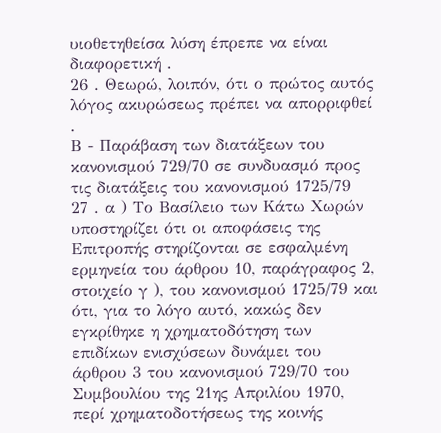υιοθετηθείσα λύση έπρεπε να είναι διαφορετική .
26 . Θεωρώ, λοιπόν, ότι ο πρώτος αυτός λόγος ακυρώσεως πρέπει να απορριφθεί .
Β - Παράβαση των διατάξεων του κανονισμού 729/70 σε συνδυασμό προς τις διατάξεις του κανονισμού 1725/79
27 . α ) Το Βασίλειο των Κάτω Χωρών υποστηρίζει ότι οι αποφάσεις της Επιτροπής στηρίζονται σε εσφαλμένη ερμηνεία του άρθρου 10, παράγραφος 2, στοιχείο γ ), του κανονισμού 1725/79 και ότι, για το λόγο αυτό, κακώς δεν εγκρίθηκε η χρηματοδότηση των επιδίκων ενισχύσεων δυνάμει του άρθρου 3 του κανονισμού 729/70 του Συμβουλίου της 21ης Απριλίου 1970, περί χρηματοδοτήσεως της κοινής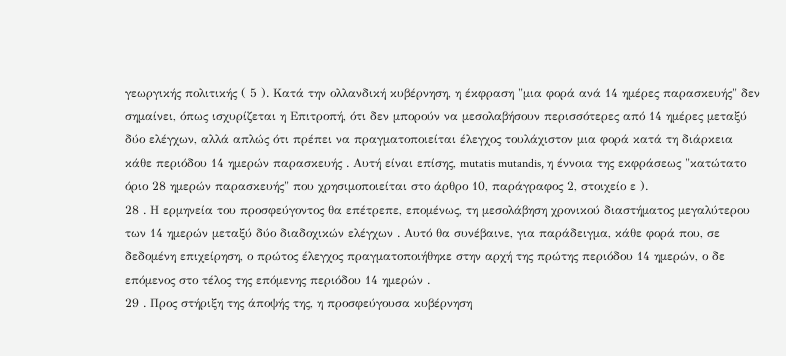γεωργικής πολιτικής ( 5 ). Κατά την ολλανδική κυβέρνηση, η έκφραση "μια φορά ανά 14 ημέρες παρασκευής" δεν σημαίνει, όπως ισχυρίζεται η Επιτροπή, ότι δεν μπορούν να μεσολαβήσουν περισσότερες από 14 ημέρες μεταξύ δύο ελέγχων, αλλά απλώς ότι πρέπει να πραγματοποιείται έλεγχος τουλάχιστον μια φορά κατά τη διάρκεια κάθε περιόδου 14 ημερών παρασκευής . Αυτή είναι επίσης, mutatis mutandis, η έννοια της εκφράσεως "κατώτατο όριο 28 ημερών παρασκευής" που χρησιμοποιείται στο άρθρο 10, παράγραφος 2, στοιχείο ε ).
28 . Η ερμηνεία του προσφεύγοντος θα επέτρεπε, επομένως, τη μεσολάβηση χρονικού διαστήματος μεγαλύτερου των 14 ημερών μεταξύ δύο διαδοχικών ελέγχων . Αυτό θα συνέβαινε, για παράδειγμα, κάθε φορά που, σε δεδομένη επιχείρηση, ο πρώτος έλεγχος πραγματοποιήθηκε στην αρχή της πρώτης περιόδου 14 ημερών, ο δε επόμενος στο τέλος της επόμενης περιόδου 14 ημερών .
29 . Προς στήριξη της άποψής της, η προσφεύγουσα κυβέρνηση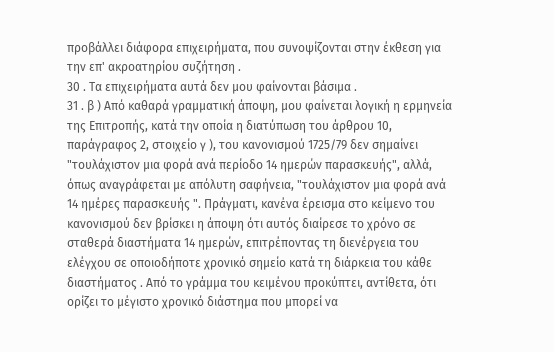προβάλλει διάφορα επιχειρήματα, που συνοψίζονται στην έκθεση για την επ' ακροατηρίου συζήτηση .
30 . Τα επιχειρήματα αυτά δεν μου φαίνονται βάσιμα .
31 . β ) Από καθαρά γραμματική άποψη, μου φαίνεται λογική η ερμηνεία της Επιτροπής, κατά την οποία η διατύπωση του άρθρου 10, παράγραφος 2, στοιχείο γ ), του κανονισμού 1725/79 δεν σημαίνει "τουλάχιστον μια φορά ανά περίοδο 14 ημερών παρασκευής", αλλά, όπως αναγράφεται με απόλυτη σαφήνεια, "τουλάχιστον μια φορά ανά 14 ημέρες παρασκευής ". Πράγματι, κανένα έρεισμα στο κείμενο του κανονισμού δεν βρίσκει η άποψη ότι αυτός διαίρεσε το χρόνο σε σταθερά διαστήματα 14 ημερών, επιτρέποντας τη διενέργεια του ελέγχου σε οποιοδήποτε χρονικό σημείο κατά τη διάρκεια του κάθε διαστήματος . Από το γράμμα του κειμένου προκύπτει, αντίθετα, ότι ορίζει το μέγιστο χρονικό διάστημα που μπορεί να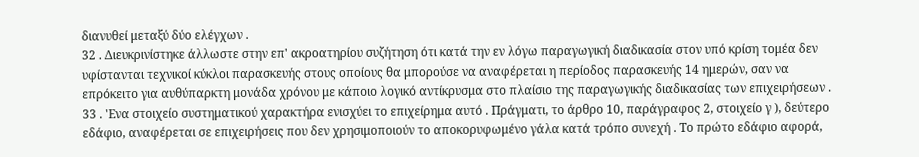διανυθεί μεταξύ δύο ελέγχων .
32 . Διευκρινίστηκε άλλωστε στην επ' ακροατηρίου συζήτηση ότι κατά την εν λόγω παραγωγική διαδικασία στον υπό κρίση τομέα δεν υφίστανται τεχνικοί κύκλοι παρασκευής στους οποίους θα μπορούσε να αναφέρεται η περίοδος παρασκευής 14 ημερών, σαν να επρόκειτο για αυθύπαρκτη μονάδα χρόνου με κάποιο λογικό αντίκρυσμα στο πλαίσιο της παραγωγικής διαδικασίας των επιχειρήσεων .
33 . 'Ενα στοιχείο συστηματικού χαρακτήρα ενισχύει το επιχείρημα αυτό . Πράγματι, το άρθρο 10, παράγραφος 2, στοιχείο γ ), δεύτερο εδάφιο, αναφέρεται σε επιχειρήσεις που δεν χρησιμοποιούν το αποκορυφωμένο γάλα κατά τρόπο συνεχή . Το πρώτο εδάφιο αφορά,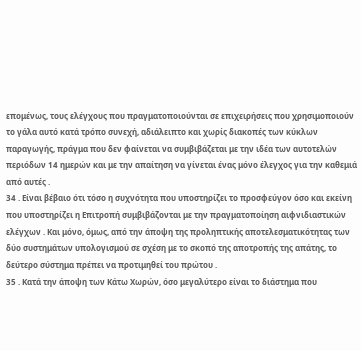επομένως, τους ελέγχους που πραγματοποιούνται σε επιχειρήσεις που χρησιμοποιούν το γάλα αυτό κατά τρόπο συνεχή, αδιάλειπτο και χωρίς διακοπές των κύκλων παραγωγής, πράγμα που δεν φαίνεται να συμβιβάζεται με την ιδέα των αυτοτελών περιόδων 14 ημερών και με την απαίτηση να γίνεται ένας μόνο έλεγχος για την καθεμιά από αυτές .
34 . Είναι βέβαιο ότι τόσο η συχνότητα που υποστηρίζει το προσφεύγον όσο και εκείνη που υποστηρίζει η Επιτροπή συμβιβάζονται με την πραγματοποίηση αιφνιδιαστικών ελέγχων . Και μόνο, όμως, από την άποψη της προληπτικής αποτελεσματικότητας των δύο συστημάτων υπολογισμού σε σχέση με το σκοπό της αποτροπής της απάτης, το δεύτερο σύστημα πρέπει να προτιμηθεί του πρώτου .
35 . Κατά την άποψη των Κάτω Χωρών, όσο μεγαλύτερο είναι το διάστημα που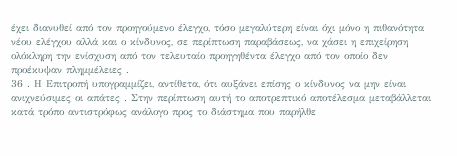έχει διανυθεί από τον προηγούμενο έλεγχο, τόσο μεγαλύτερη είναι όχι μόνο η πιθανότητα νέου ελέγχου αλλά και ο κίνδυνος, σε περίπτωση παραβάσεως, να χάσει η επιχείρηση ολόκληρη την ενίσχυση από τον τελευταίο προηγηθέντα έλεγχο από τον οποίο δεν προέκυψαν πλημμέλειες .
36 . Η Επιτροπή υπογραμμίζει, αντίθετα, ότι αυξάνει επίσης ο κίνδυνος να μην είναι ανιχνεύσιμες οι απάτες . Στην περίπτωση αυτή το αποτρεπτικό αποτέλεσμα μεταβάλλεται κατά τρόπο αντιστρόφως ανάλογο προς το διάστημα που παρήλθε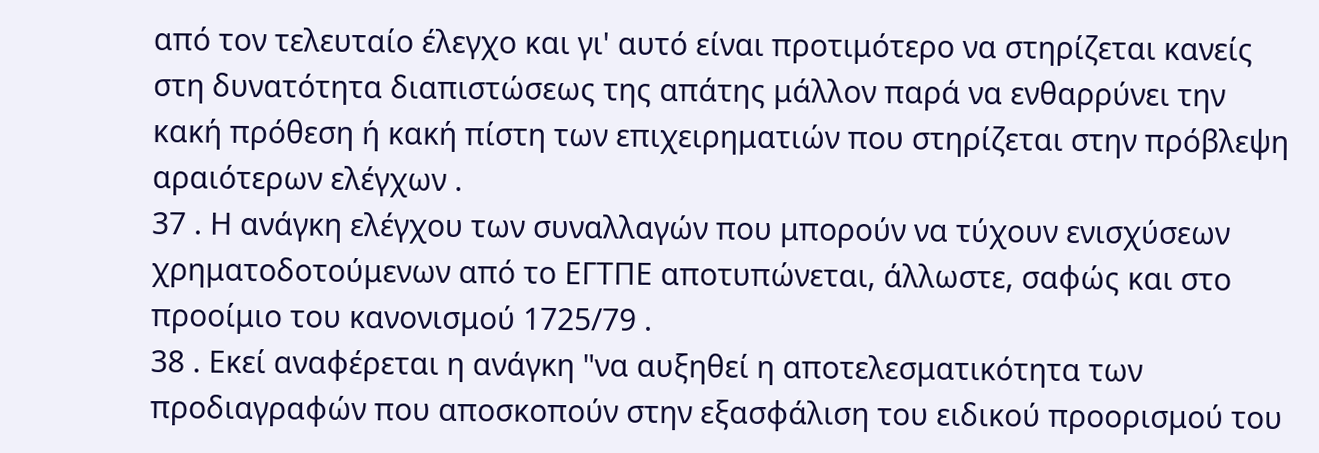από τον τελευταίο έλεγχο και γι' αυτό είναι προτιμότερο να στηρίζεται κανείς στη δυνατότητα διαπιστώσεως της απάτης μάλλον παρά να ενθαρρύνει την κακή πρόθεση ή κακή πίστη των επιχειρηματιών που στηρίζεται στην πρόβλεψη αραιότερων ελέγχων .
37 . Η ανάγκη ελέγχου των συναλλαγών που μπορούν να τύχουν ενισχύσεων χρηματοδοτούμενων από το ΕΓΤΠΕ αποτυπώνεται, άλλωστε, σαφώς και στο προοίμιο του κανονισμού 1725/79 .
38 . Εκεί αναφέρεται η ανάγκη "να αυξηθεί η αποτελεσματικότητα των προδιαγραφών που αποσκοπούν στην εξασφάλιση του ειδικού προορισμού του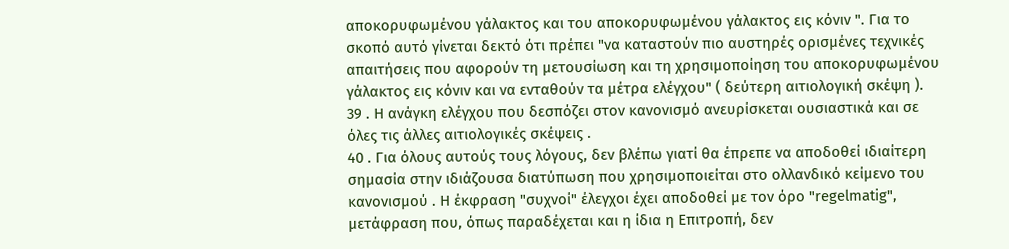αποκορυφωμένου γάλακτος και του αποκορυφωμένου γάλακτος εις κόνιν ". Για το σκοπό αυτό γίνεται δεκτό ότι πρέπει "να καταστούν πιο αυστηρές ορισμένες τεχνικές απαιτήσεις που αφορούν τη μετουσίωση και τη χρησιμοποίηση του αποκορυφωμένου γάλακτος εις κόνιν και να ενταθούν τα μέτρα ελέγχου" ( δεύτερη αιτιολογική σκέψη ).
39 . Η ανάγκη ελέγχου που δεσπόζει στον κανονισμό ανευρίσκεται ουσιαστικά και σε όλες τις άλλες αιτιολογικές σκέψεις .
40 . Για όλους αυτούς τους λόγους, δεν βλέπω γιατί θα έπρεπε να αποδοθεί ιδιαίτερη σημασία στην ιδιάζουσα διατύπωση που χρησιμοποιείται στο ολλανδικό κείμενο του κανονισμού . Η έκφραση "συχνοί" έλεγχοι έχει αποδοθεί με τον όρο "regelmatig", μετάφραση που, όπως παραδέχεται και η ίδια η Επιτροπή, δεν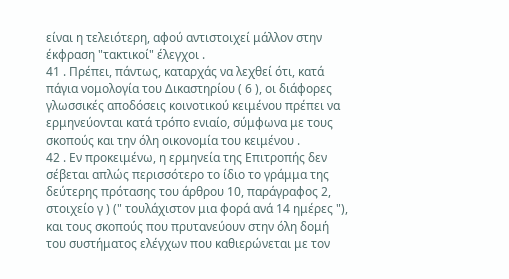είναι η τελειότερη, αφού αντιστοιχεί μάλλον στην έκφραση "τακτικοί" έλεγχοι .
41 . Πρέπει, πάντως, καταρχάς να λεχθεί ότι, κατά πάγια νομολογία του Δικαστηρίου ( 6 ), οι διάφορες γλωσσικές αποδόσεις κοινοτικού κειμένου πρέπει να ερμηνεύονται κατά τρόπο ενιαίο, σύμφωνα με τους σκοπούς και την όλη οικονομία του κειμένου .
42 . Εν προκειμένω, η ερμηνεία της Επιτροπής δεν σέβεται απλώς περισσότερο το ίδιο το γράμμα της δεύτερης πρότασης του άρθρου 10, παράγραφος 2, στοιχείο γ ) (" τουλάχιστον μια φορά ανά 14 ημέρες "), και τους σκοπούς που πρυτανεύουν στην όλη δομή του συστήματος ελέγχων που καθιερώνεται με τον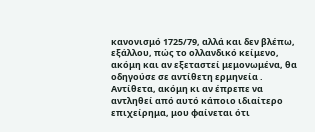κανονισμό 1725/79, αλλά και δεν βλέπω, εξάλλου, πώς το ολλανδικό κείμενο, ακόμη και αν εξεταστεί μεμονωμένα, θα οδηγούσε σε αντίθετη ερμηνεία . Αντίθετα, ακόμη κι αν έπρεπε να αντληθεί από αυτό κάποιο ιδιαίτερο επιχείρημα, μου φαίνεται ότι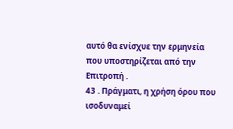αυτό θα ενίσχυε την ερμηνεία που υποστηρίζεται από την Επιτροπή .
43 . Πράγματι, η χρήση όρου που ισοδυναμεί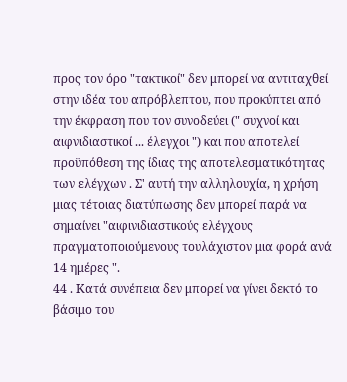προς τον όρο "τακτικοί" δεν μπορεί να αντιταχθεί στην ιδέα του απρόβλεπτου, που προκύπτει από την έκφραση που τον συνοδεύει (" συχνοί και αιφνιδιαστικοί ... έλεγχοι ") και που αποτελεί προϋπόθεση της ίδιας της αποτελεσματικότητας των ελέγχων . Σ' αυτή την αλληλουχία, η χρήση μιας τέτοιας διατύπωσης δεν μπορεί παρά να σημαίνει "αιφινιδιαστικούς ελέγχους πραγματοποιούμενους τουλάχιστον μια φορά ανά 14 ημέρες ".
44 . Κατά συνέπεια δεν μπορεί να γίνει δεκτό το βάσιμο του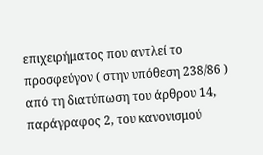επιχειρήματος που αντλεί το προσφεύγον ( στην υπόθεση 238/86 ) από τη διατύπωση του άρθρου 14, παράγραφος 2, του κανονισμού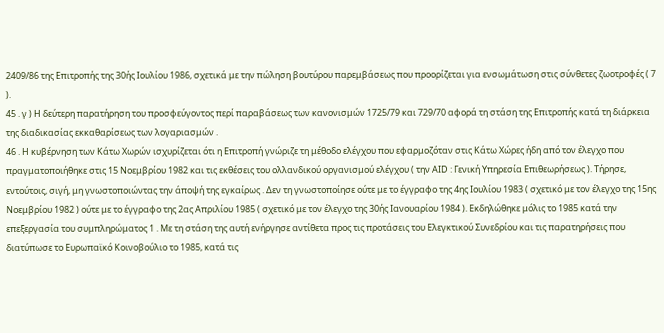2409/86 της Επιτροπής της 30ής Ιουλίου 1986, σχετικά με την πώληση βουτύρου παρεμβάσεως που προορίζεται για ενσωμάτωση στις σύνθετες ζωοτροφές ( 7 ).
45 . γ ) Η δεύτερη παρατήρηση του προσφεύγοντος περί παραβάσεως των κανονισμών 1725/79 και 729/70 αφορά τη στάση της Επιτροπής κατά τη διάρκεια της διαδικασίας εκκαθαρίσεως των λογαριασμών .
46 . Η κυβέρνηση των Κάτω Χωρών ισχυρίζεται ότι η Επιτροπή γνώριζε τη μέθοδο ελέγχου που εφαρμοζόταν στις Κάτω Χώρες ήδη από τον έλεγχο που πραγματοποιήθηκε στις 15 Νοεμβρίου 1982 και τις εκθέσεις του ολλανδικού οργανισμού ελέγχου ( την ΑΙD : Γενική Υπηρεσία Επιθεωρήσεως ). Τήρησε, εντούτοις, σιγή, μη γνωστοποιώντας την άποψή της εγκαίρως . Δεν τη γνωστοποίησε ούτε με το έγγραφο της 4ης Ιουλίου 1983 ( σχετικό με τον έλεγχο της 15ης Νοεμβρίου 1982 ) ούτε με το έγγραφο της 2ας Απριλίου 1985 ( σχετικό με τον έλεγχο της 30ής Ιανουαρίου 1984 ). Εκδηλώθηκε μόλις το 1985 κατά την επεξεργασία του συμπληρώματος 1 . Με τη στάση της αυτή ενήργησε αντίθετα προς τις προτάσεις του Ελεγκτικού Συνεδρίου και τις παρατηρήσεις που διατύπωσε το Ευρωπαϊκό Κοινοβούλιο το 1985, κατά τις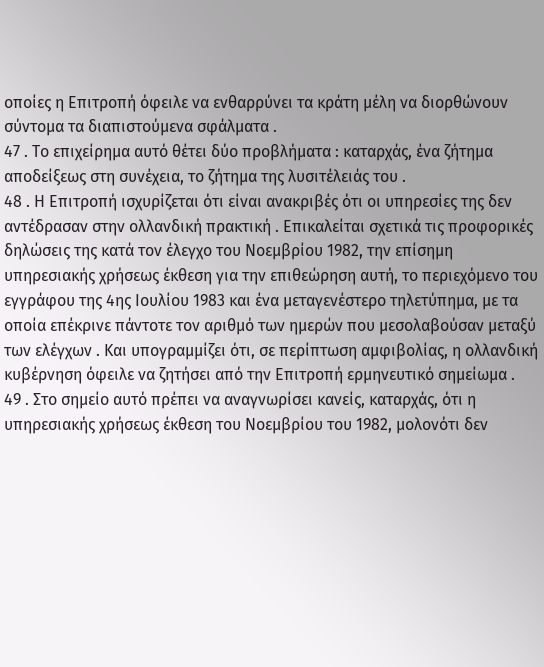οποίες η Επιτροπή όφειλε να ενθαρρύνει τα κράτη μέλη να διορθώνουν σύντομα τα διαπιστούμενα σφάλματα .
47 . Το επιχείρημα αυτό θέτει δύο προβλήματα : καταρχάς, ένα ζήτημα αποδείξεως στη συνέχεια, το ζήτημα της λυσιτέλειάς του .
48 . Η Επιτροπή ισχυρίζεται ότι είναι ανακριβές ότι οι υπηρεσίες της δεν αντέδρασαν στην ολλανδική πρακτική . Επικαλείται σχετικά τις προφορικές δηλώσεις της κατά τον έλεγχο του Νοεμβρίου 1982, την επίσημη υπηρεσιακής χρήσεως έκθεση για την επιθεώρηση αυτή, το περιεχόμενο του εγγράφου της 4ης Ιουλίου 1983 και ένα μεταγενέστερο τηλετύπημα, με τα οποία επέκρινε πάντοτε τον αριθμό των ημερών που μεσολαβούσαν μεταξύ των ελέγχων . Και υπογραμμίζει ότι, σε περίπτωση αμφιβολίας, η ολλανδική κυβέρνηση όφειλε να ζητήσει από την Επιτροπή ερμηνευτικό σημείωμα .
49 . Στο σημείο αυτό πρέπει να αναγνωρίσει κανείς, καταρχάς, ότι η υπηρεσιακής χρήσεως έκθεση του Νοεμβρίου του 1982, μολονότι δεν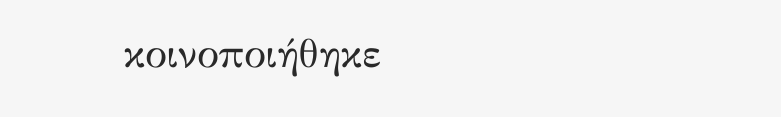κοινοποιήθηκε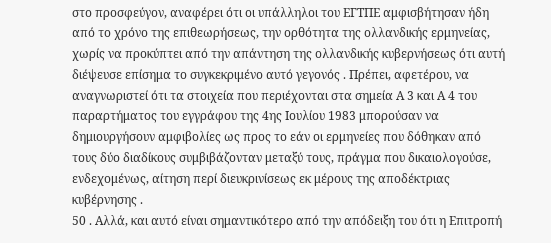στο προσφεύγον, αναφέρει ότι οι υπάλληλοι του ΕΓΤΠΕ αμφισβήτησαν ήδη από το χρόνο της επιθεωρήσεως, την ορθότητα της ολλανδικής ερμηνείας, χωρίς να προκύπτει από την απάντηση της ολλανδικής κυβερνήσεως ότι αυτή διέψευσε επίσημα το συγκεκριμένο αυτό γεγονός . Πρέπει, αφετέρου, να αναγνωριστεί ότι τα στοιχεία που περιέχονται στα σημεία Α 3 και Α 4 του παραρτήματος του εγγράφου της 4ης Ιουλίου 1983 μπορούσαν να δημιουργήσουν αμφιβολίες ως προς το εάν οι ερμηνείες που δόθηκαν από τους δύο διαδίκους συμβιβάζονταν μεταξύ τους, πράγμα που δικαιολογούσε, ενδεχομένως, αίτηση περί διευκρινίσεως εκ μέρους της αποδέκτριας κυβέρνησης .
50 . Αλλά, και αυτό είναι σημαντικότερο από την απόδειξη του ότι η Επιτροπή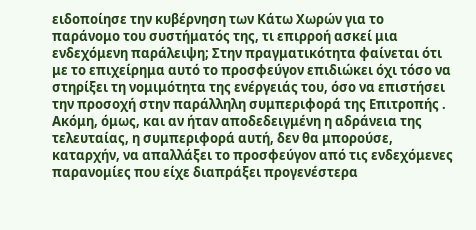ειδοποίησε την κυβέρνηση των Κάτω Χωρών για το παράνομο του συστήματός της, τι επιρροή ασκεί μια ενδεχόμενη παράλειψη; Στην πραγματικότητα φαίνεται ότι με το επιχείρημα αυτό το προσφεύγον επιδιώκει όχι τόσο να στηρίξει τη νομιμότητα της ενέργειάς του, όσο να επιστήσει την προσοχή στην παράλληλη συμπεριφορά της Επιτροπής . Ακόμη, όμως, και αν ήταν αποδεδειγμένη η αδράνεια της τελευταίας, η συμπεριφορά αυτή, δεν θα μπορούσε, καταρχήν, να απαλλάξει το προσφεύγον από τις ενδεχόμενες παρανομίες που είχε διαπράξει προγενέστερα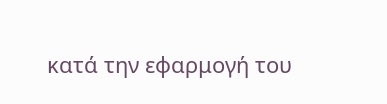κατά την εφαρμογή του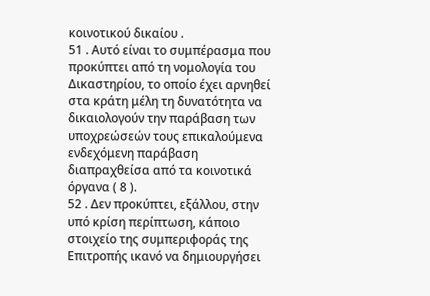κοινοτικού δικαίου .
51 . Αυτό είναι το συμπέρασμα που προκύπτει από τη νομολογία του Δικαστηρίου, το οποίο έχει αρνηθεί στα κράτη μέλη τη δυνατότητα να δικαιολογούν την παράβαση των υποχρεώσεών τους επικαλούμενα ενδεχόμενη παράβαση διαπραχθείσα από τα κοινοτικά όργανα ( 8 ).
52 . Δεν προκύπτει, εξάλλου, στην υπό κρίση περίπτωση, κάποιο στοιχείο της συμπεριφοράς της Επιτροπής ικανό να δημιουργήσει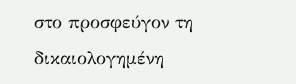στο προσφεύγον τη δικαιολογημένη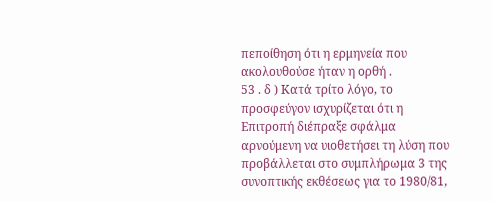πεποίθηση ότι η ερμηνεία που ακολουθούσε ήταν η ορθή .
53 . δ ) Κατά τρίτο λόγο, το προσφεύγον ισχυρίζεται ότι η Επιτροπή διέπραξε σφάλμα αρνούμενη να υιοθετήσει τη λύση που προβάλλεται στο συμπλήρωμα 3 της συνοπτικής εκθέσεως για το 1980/81,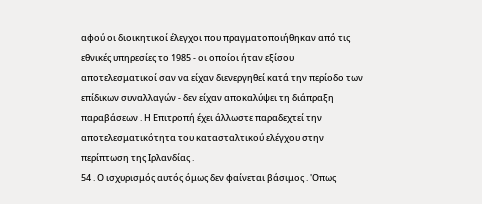αφού οι διοικητικοί έλεγχοι που πραγματοποιήθηκαν από τις εθνικές υπηρεσίες το 1985 - οι οποίοι ήταν εξίσου αποτελεσματικοί σαν να είχαν διενεργηθεί κατά την περίοδο των επίδικων συναλλαγών - δεν είχαν αποκαλύψει τη διάπραξη παραβάσεων . Η Επιτροπή έχει άλλωστε παραδεχτεί την αποτελεσματικότητα του κατασταλτικού ελέγχου στην περίπτωση της Ιρλανδίας .
54 . Ο ισχυρισμός αυτός όμως δεν φαίνεται βάσιμος . 'Οπως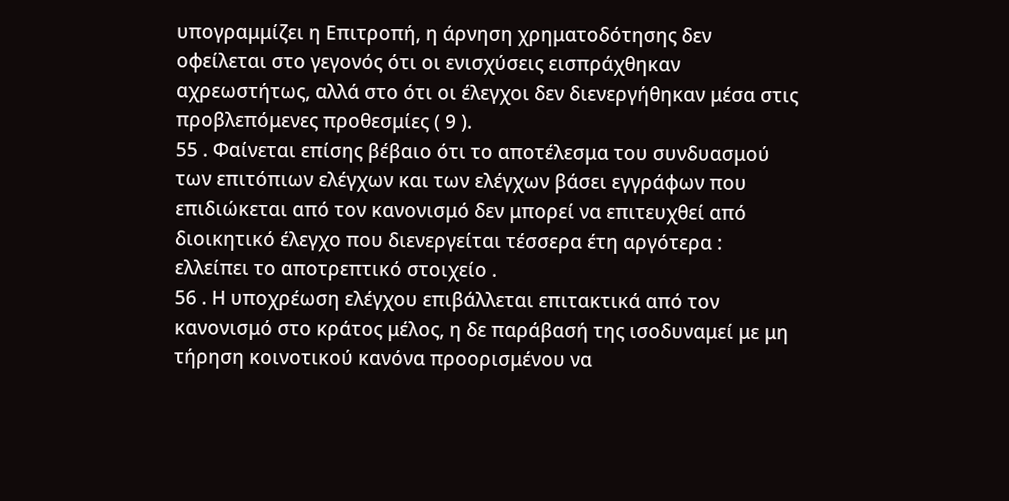υπογραμμίζει η Επιτροπή, η άρνηση χρηματοδότησης δεν οφείλεται στο γεγονός ότι οι ενισχύσεις εισπράχθηκαν αχρεωστήτως, αλλά στο ότι οι έλεγχοι δεν διενεργήθηκαν μέσα στις προβλεπόμενες προθεσμίες ( 9 ).
55 . Φαίνεται επίσης βέβαιο ότι το αποτέλεσμα του συνδυασμού των επιτόπιων ελέγχων και των ελέγχων βάσει εγγράφων που επιδιώκεται από τον κανονισμό δεν μπορεί να επιτευχθεί από διοικητικό έλεγχο που διενεργείται τέσσερα έτη αργότερα : ελλείπει το αποτρεπτικό στοιχείο .
56 . Η υποχρέωση ελέγχου επιβάλλεται επιτακτικά από τον κανονισμό στο κράτος μέλος, η δε παράβασή της ισοδυναμεί με μη τήρηση κοινοτικού κανόνα προορισμένου να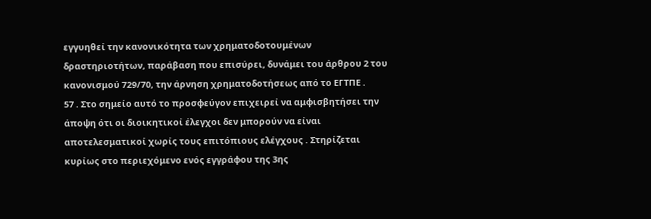εγγυηθεί την κανονικότητα των χρηματοδοτουμένων δραστηριοτήτων, παράβαση που επισύρει, δυνάμει του άρθρου 2 του κανονισμού 729/70, την άρνηση χρηματοδοτήσεως από το ΕΓΤΠΕ .
57 . Στο σημείο αυτό το προσφεύγον επιχειρεί να αμφισβητήσει την άποψη ότι οι διοικητικοί έλεγχοι δεν μπορούν να είναι αποτελεσματικοί χωρίς τους επιτόπιους ελέγχους . Στηρίζεται κυρίως στο περιεχόμενο ενός εγγράφου της 3ης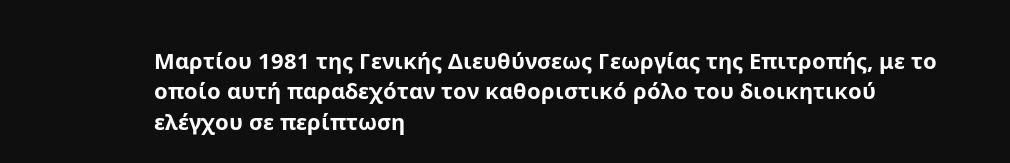Μαρτίου 1981 της Γενικής Διευθύνσεως Γεωργίας της Επιτροπής, με το οποίο αυτή παραδεχόταν τον καθοριστικό ρόλο του διοικητικού ελέγχου σε περίπτωση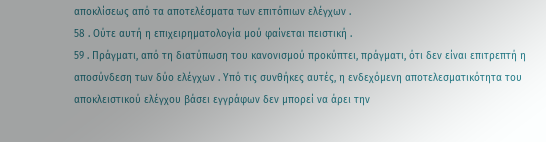αποκλίσεως από τα αποτελέσματα των επιτόπιων ελέγχων .
58 . Ούτε αυτή η επιχειρηματολογία μού φαίνεται πειστική .
59 . Πράγματι, από τη διατύπωση του κανονισμού προκύπτει, πράγματι, ότι δεν είναι επιτρεπτή η αποσύνδεση των δύο ελέγχων . Υπό τις συνθήκες αυτές, η ενδεχόμενη αποτελεσματικότητα του αποκλειστικού ελέγχου βάσει εγγράφων δεν μπορεί να άρει την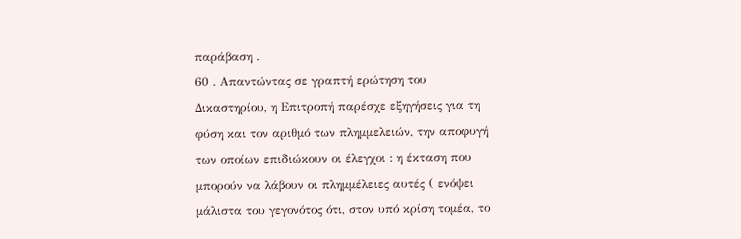παράβαση .
60 . Απαντώντας σε γραπτή ερώτηση του Δικαστηρίου, η Επιτροπή παρέσχε εξηγήσεις για τη φύση και τον αριθμό των πλημμελειών, την αποφυγή των οποίων επιδιώκουν οι έλεγχοι : η έκταση που μπορούν να λάβουν οι πλημμέλειες αυτές ( ενόψει μάλιστα του γεγονότος ότι, στον υπό κρίση τομέα, το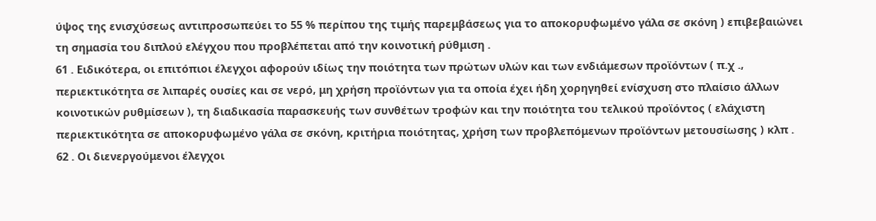ύψος της ενισχύσεως αντιπροσωπεύει το 55 % περίπου της τιμής παρεμβάσεως για το αποκορυφωμένο γάλα σε σκόνη ) επιβεβαιώνει τη σημασία του διπλού ελέγχου που προβλέπεται από την κοινοτική ρύθμιση .
61 . Ειδικότερα, οι επιτόπιοι έλεγχοι αφορούν ιδίως την ποιότητα των πρώτων υλών και των ενδιάμεσων προϊόντων ( π.χ ., περιεκτικότητα σε λιπαρές ουσίες και σε νερό, μη χρήση προϊόντων για τα οποία έχει ήδη χορηγηθεί ενίσχυση στο πλαίσιο άλλων κοινοτικών ρυθμίσεων ), τη διαδικασία παρασκευής των συνθέτων τροφών και την ποιότητα του τελικού προϊόντος ( ελάχιστη περιεκτικότητα σε αποκορυφωμένο γάλα σε σκόνη, κριτήρια ποιότητας, χρήση των προβλεπόμενων προϊόντων μετουσίωσης ) κλπ .
62 . Οι διενεργούμενοι έλεγχοι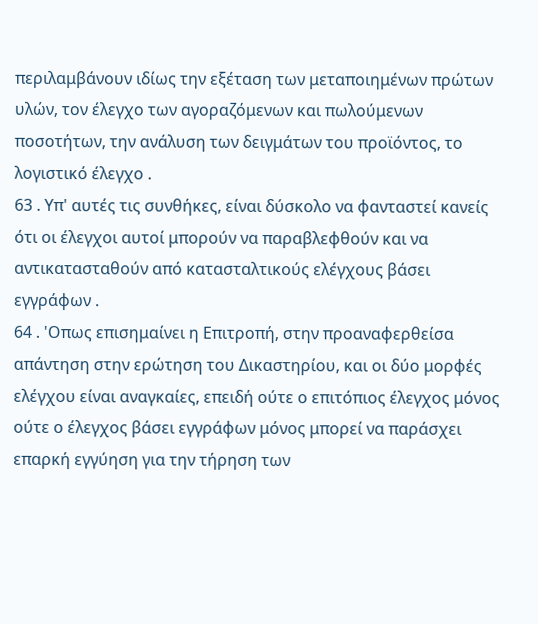περιλαμβάνουν ιδίως την εξέταση των μεταποιημένων πρώτων υλών, τον έλεγχο των αγοραζόμενων και πωλούμενων ποσοτήτων, την ανάλυση των δειγμάτων του προϊόντος, το λογιστικό έλεγχο .
63 . Υπ' αυτές τις συνθήκες, είναι δύσκολο να φανταστεί κανείς ότι οι έλεγχοι αυτοί μπορούν να παραβλεφθούν και να αντικατασταθούν από κατασταλτικούς ελέγχους βάσει εγγράφων .
64 . 'Οπως επισημαίνει η Επιτροπή, στην προαναφερθείσα απάντηση στην ερώτηση του Δικαστηρίου, και οι δύο μορφές ελέγχου είναι αναγκαίες, επειδή ούτε ο επιτόπιος έλεγχος μόνος ούτε ο έλεγχος βάσει εγγράφων μόνος μπορεί να παράσχει επαρκή εγγύηση για την τήρηση των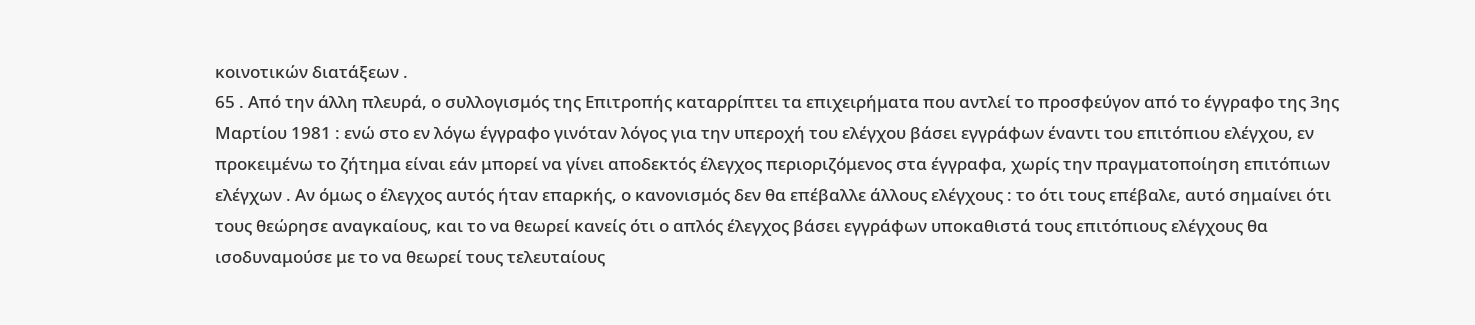κοινοτικών διατάξεων .
65 . Από την άλλη πλευρά, ο συλλογισμός της Επιτροπής καταρρίπτει τα επιχειρήματα που αντλεί το προσφεύγον από το έγγραφο της 3ης Μαρτίου 1981 : ενώ στο εν λόγω έγγραφο γινόταν λόγος για την υπεροχή του ελέγχου βάσει εγγράφων έναντι του επιτόπιου ελέγχου, εν προκειμένω το ζήτημα είναι εάν μπορεί να γίνει αποδεκτός έλεγχος περιοριζόμενος στα έγγραφα, χωρίς την πραγματοποίηση επιτόπιων ελέγχων . Αν όμως ο έλεγχος αυτός ήταν επαρκής, ο κανονισμός δεν θα επέβαλλε άλλους ελέγχους : το ότι τους επέβαλε, αυτό σημαίνει ότι τους θεώρησε αναγκαίους, και το να θεωρεί κανείς ότι ο απλός έλεγχος βάσει εγγράφων υποκαθιστά τους επιτόπιους ελέγχους θα ισοδυναμούσε με το να θεωρεί τους τελευταίους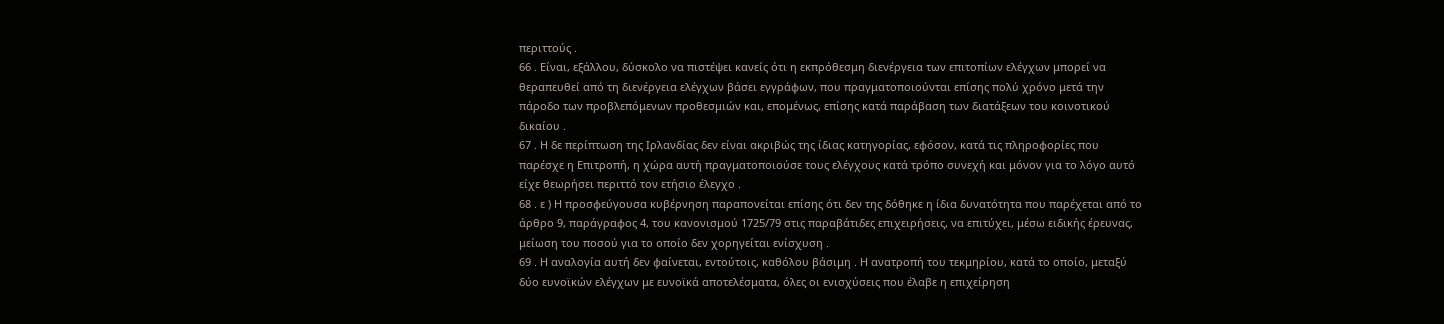περιττούς .
66 . Είναι, εξάλλου, δύσκολο να πιστέψει κανείς ότι η εκπρόθεσμη διενέργεια των επιτοπίων ελέγχων μπορεί να θεραπευθεί από τη διενέργεια ελέγχων βάσει εγγράφων, που πραγματοποιούνται επίσης πολύ χρόνο μετά την πάροδο των προβλεπόμενων προθεσμιών και, επομένως, επίσης κατά παράβαση των διατάξεων του κοινοτικού δικαίου .
67 . Η δε περίπτωση της Ιρλανδίας δεν είναι ακριβώς της ίδιας κατηγορίας, εφόσον, κατά τις πληροφορίες που παρέσχε η Επιτροπή, η χώρα αυτή πραγματοποιούσε τους ελέγχους κατά τρόπο συνεχή και μόνον για το λόγο αυτό είχε θεωρήσει περιττό τον ετήσιο έλεγχο .
68 . ε ) Η προσφεύγουσα κυβέρνηση παραπονείται επίσης ότι δεν της δόθηκε η ίδια δυνατότητα που παρέχεται από το άρθρο 9, παράγραφος 4, του κανονισμού 1725/79 στις παραβάτιδες επιχειρήσεις, να επιτύχει, μέσω ειδικής έρευνας, μείωση του ποσού για το οποίο δεν χορηγείται ενίσχυση .
69 . Η αναλογία αυτή δεν φαίνεται, εντούτοις, καθόλου βάσιμη . Η ανατροπή του τεκμηρίου, κατά το οποίο, μεταξύ δύο ευνοϊκών ελέγχων με ευνοϊκά αποτελέσματα, όλες οι ενισχύσεις που έλαβε η επιχείρηση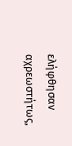ελήφθησαν αχρεωστήτως,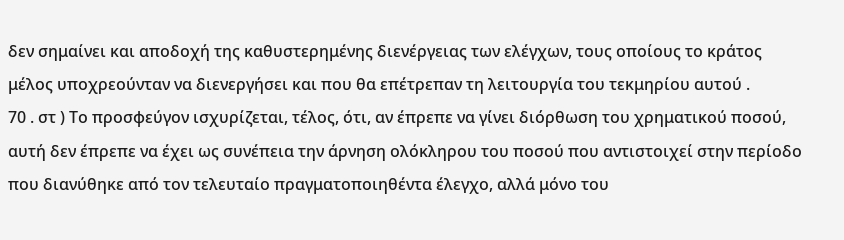δεν σημαίνει και αποδοχή της καθυστερημένης διενέργειας των ελέγχων, τους οποίους το κράτος μέλος υποχρεούνταν να διενεργήσει και που θα επέτρεπαν τη λειτουργία του τεκμηρίου αυτού .
70 . στ ) Το προσφεύγον ισχυρίζεται, τέλος, ότι, αν έπρεπε να γίνει διόρθωση του χρηματικού ποσού, αυτή δεν έπρεπε να έχει ως συνέπεια την άρνηση ολόκληρου του ποσού που αντιστοιχεί στην περίοδο που διανύθηκε από τον τελευταίο πραγματοποιηθέντα έλεγχο, αλλά μόνο του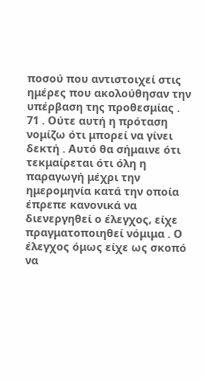ποσού που αντιστοιχεί στις ημέρες που ακολούθησαν την υπέρβαση της προθεσμίας .
71 . Ούτε αυτή η πρόταση νομίζω ότι μπορεί να γίνει δεκτή . Αυτό θα σήμαινε ότι τεκμαίρεται ότι όλη η παραγωγή μέχρι την ημερομηνία κατά την οποία έπρεπε κανονικά να διενεργηθεί ο έλεγχος, είχε πραγματοποιηθεί νόμιμα . Ο έλεγχος όμως είχε ως σκοπό να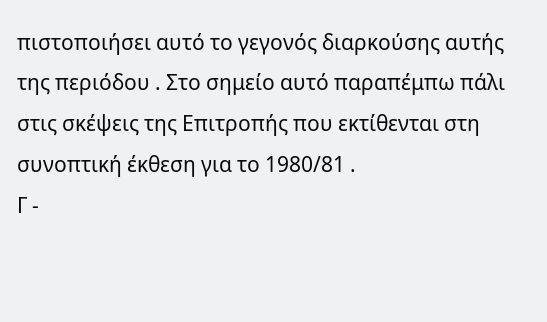πιστοποιήσει αυτό το γεγονός διαρκούσης αυτής της περιόδου . Στο σημείο αυτό παραπέμπω πάλι στις σκέψεις της Επιτροπής που εκτίθενται στη συνοπτική έκθεση για το 1980/81 .
Γ -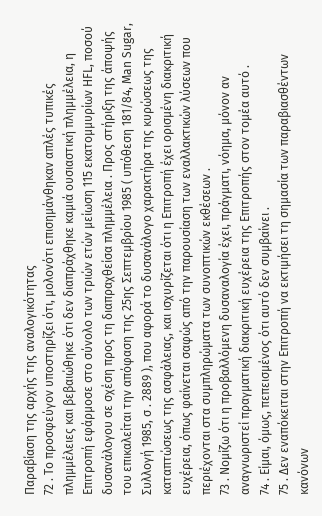Παραβίαση της αρχής της αναλογικότητας
72 . Το προσφεύγον υποστηρίζει ότι, μολονότι επισημάνθηκαν απλές τυπικές πλημμέλειες και βεβαιώθηκε ότι δεν διαπράχθηκε καμιά ουσιαστική πλημμέλεια, η Επιτροπή εφάρμοσε στο σύνολο των τριών ετών μείωση 115 εκατομμυρίων HFL, ποσού δυσανάλογου σε σχέση προς τη διαπραχθείσα πλημμέλεια . Προς στήριξη της άποψής του επικαλείται την απόφαση της 25ης Σεπτεμβρίου 1985 ( υπόθεση 181/84, Man Sugar, Συλλογή 1985, σ . 2889 ), που αφορά το δυσανάλογο χαρακτήρα της κυρώσεως της καταπτώσεως της ασφάλειας, και ισχυρίζεται ότι η Επιτροπή έχει ορισμένη διακριτική ευχέρεια, όπως φαίνεται σαφώς από την παρουσίαση των εναλλακτικών λύσεων που περιέχονται στα συμπληρώματα των συνοπτικών εκθέσεων .
73 . Νομίζω ότι η προβαλλόμενη δυσαναλογία έχει, πράγματι, νόημα, μόνον αν αναγνωριστεί πραγματική διακριτική ευχέρεια της Επιτροπής στον τομέα αυτό .
74 . Είμαι, όμως, πεπεισμένος ότι αυτό δεν συμβαίνει .
75 . Δεν εναπόκειται στην Επιτροπή να εκτιμήσει τη σημασία των παραβιασθέντων κανόνων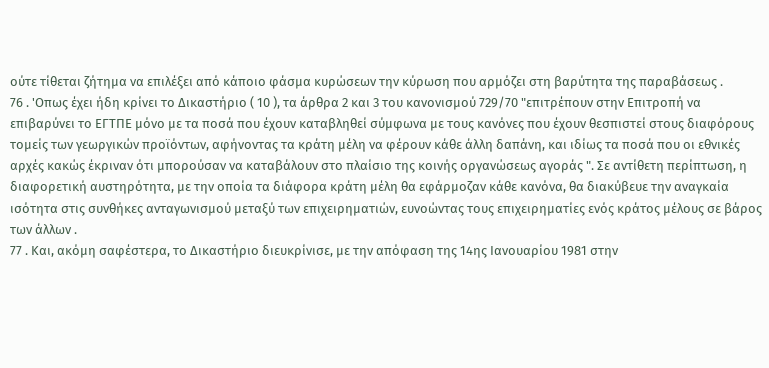ούτε τίθεται ζήτημα να επιλέξει από κάποιο φάσμα κυρώσεων την κύρωση που αρμόζει στη βαρύτητα της παραβάσεως .
76 . 'Οπως έχει ήδη κρίνει το Δικαστήριο ( 10 ), τα άρθρα 2 και 3 του κανονισμού 729/70 "επιτρέπουν στην Επιτροπή να επιβαρύνει το ΕΓΤΠΕ μόνο με τα ποσά που έχουν καταβληθεί σύμφωνα με τους κανόνες που έχουν θεσπιστεί στους διαφόρους τομείς των γεωργικών προϊόντων, αφήνοντας τα κράτη μέλη να φέρουν κάθε άλλη δαπάνη, και ιδίως τα ποσά που οι εθνικές αρχές κακώς έκριναν ότι μπορούσαν να καταβάλουν στο πλαίσιο της κοινής οργανώσεως αγοράς ". Σε αντίθετη περίπτωση, η διαφορετική αυστηρότητα, με την οποία τα διάφορα κράτη μέλη θα εφάρμοζαν κάθε κανόνα, θα διακύβευε την αναγκαία ισότητα στις συνθήκες ανταγωνισμού μεταξύ των επιχειρηματιών, ευνοώντας τους επιχειρηματίες ενός κράτος μέλους σε βάρος των άλλων .
77 . Και, ακόμη σαφέστερα, το Δικαστήριο διευκρίνισε, με την απόφαση της 14ης Ιανουαρίου 1981 στην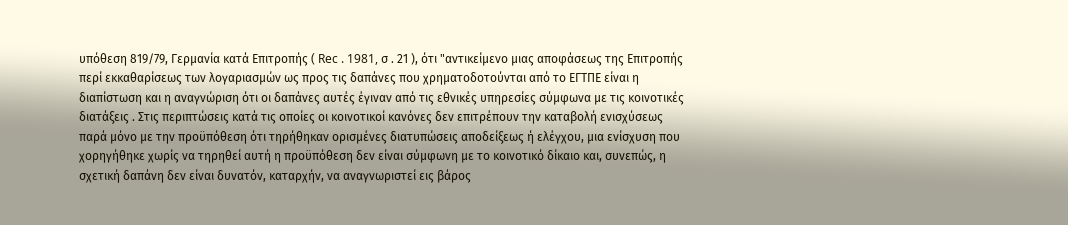υπόθεση 819/79, Γερμανία κατά Επιτροπής ( Rec . 1981, σ . 21 ), ότι "αντικείμενο μιας αποφάσεως της Επιτροπής περί εκκαθαρίσεως των λογαριασμών ως προς τις δαπάνες που χρηματοδοτούνται από το ΕΓΤΠΕ είναι η διαπίστωση και η αναγνώριση ότι οι δαπάνες αυτές έγιναν από τις εθνικές υπηρεσίες σύμφωνα με τις κοινοτικές διατάξεις . Στις περιπτώσεις κατά τις οποίες οι κοινοτικοί κανόνες δεν επιτρέπουν την καταβολή ενισχύσεως παρά μόνο με την προϋπόθεση ότι τηρήθηκαν ορισμένες διατυπώσεις αποδείξεως ή ελέγχου, μια ενίσχυση που χορηγήθηκε χωρίς να τηρηθεί αυτή η προϋπόθεση δεν είναι σύμφωνη με το κοινοτικό δίκαιο και, συνεπώς, η σχετική δαπάνη δεν είναι δυνατόν, καταρχήν, να αναγνωριστεί εις βάρος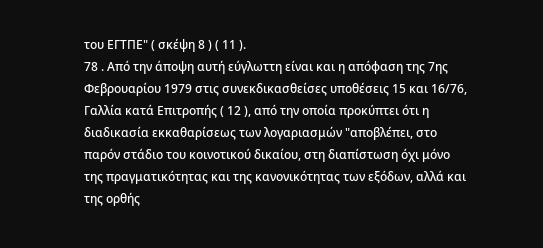του ΕΓΤΠΕ" ( σκέψη 8 ) ( 11 ).
78 . Από την άποψη αυτή εύγλωττη είναι και η απόφαση της 7ης Φεβρουαρίου 1979 στις συνεκδικασθείσες υποθέσεις 15 και 16/76, Γαλλία κατά Επιτροπής ( 12 ), από την οποία προκύπτει ότι η διαδικασία εκκαθαρίσεως των λογαριασμών "αποβλέπει, στο παρόν στάδιο του κοινοτικού δικαίου, στη διαπίστωση όχι μόνο της πραγματικότητας και της κανονικότητας των εξόδων, αλλά και της ορθής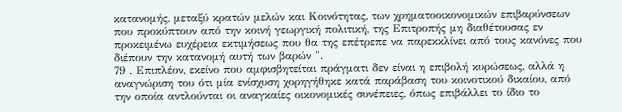κατανομής, μεταξύ κρατών μελών και Κοινότητας, των χρηματοοικονομικών επιβαρύνσεων που προκύπτουν από την κοινή γεωργική πολιτική, της Επιτροπής μη διαθέτουσας εν προκειμένω ευχέρεια εκτιμήσεως που θα της επέτρεπε να παρεκκλίνει από τους κανόνες που διέπουν την κατανομή αυτή των βαρών ".
79 . Επιπλέον, εκείνο που αμφισβητείται πράγματι δεν είναι η επιβολή κυρώσεως, αλλά η αναγνώριση του ότι μία ενίσχυση χορηγήθηκε κατά παράβαση του κοινοτικού δικαίου, από την οποία αντλούνται οι αναγκαίες οικονομικές συνέπειες, όπως επιβάλλει το ίδιο το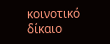κοινοτικό δίκαιο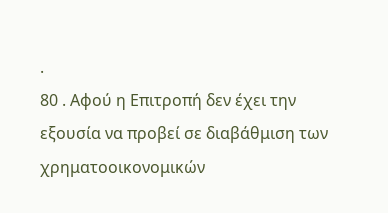.
80 . Αφού η Επιτροπή δεν έχει την εξουσία να προβεί σε διαβάθμιση των χρηματοοικονομικών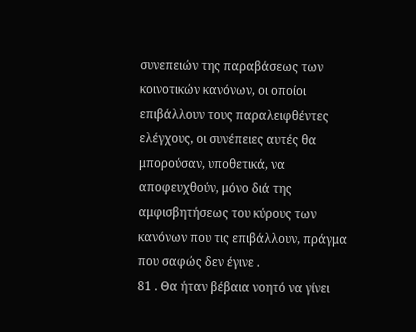συνεπειών της παραβάσεως των κοινοτικών κανόνων, οι οποίοι επιβάλλουν τους παραλειφθέντες ελέγχους, οι συνέπειες αυτές θα μπορούσαν, υποθετικά, να αποφευχθούν, μόνο διά της αμφισβητήσεως του κύρους των κανόνων που τις επιβάλλουν, πράγμα που σαφώς δεν έγινε .
81 . Θα ήταν βέβαια νοητό να γίνει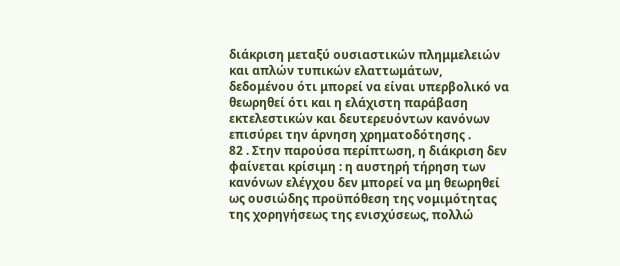διάκριση μεταξύ ουσιαστικών πλημμελειών και απλών τυπικών ελαττωμάτων, δεδομένου ότι μπορεί να είναι υπερβολικό να θεωρηθεί ότι και η ελάχιστη παράβαση εκτελεστικών και δευτερευόντων κανόνων επισύρει την άρνηση χρηματοδότησης .
82 . Στην παρούσα περίπτωση, η διάκριση δεν φαίνεται κρίσιμη : η αυστηρή τήρηση των κανόνων ελέγχου δεν μπορεί να μη θεωρηθεί ως ουσιώδης προϋπόθεση της νομιμότητας της χορηγήσεως της ενισχύσεως, πολλώ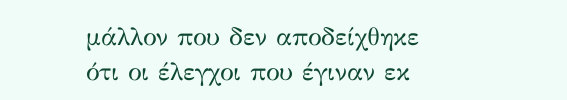μάλλον που δεν αποδείχθηκε ότι οι έλεγχοι που έγιναν εκ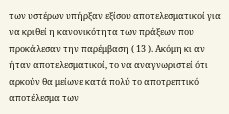των υστέρων υπήρξαν εξίσου αποτελεσματικοί για να κριθεί η κανονικότητα των πράξεων που προκάλεσαν την παρέμβαση ( 13 ). Ακόμη κι αν ήταν αποτελεσματικοί, το να αναγνωριστεί ότι αρκούν θα μείωνε κατά πολύ το αποτρεπτικό αποτέλεσμα των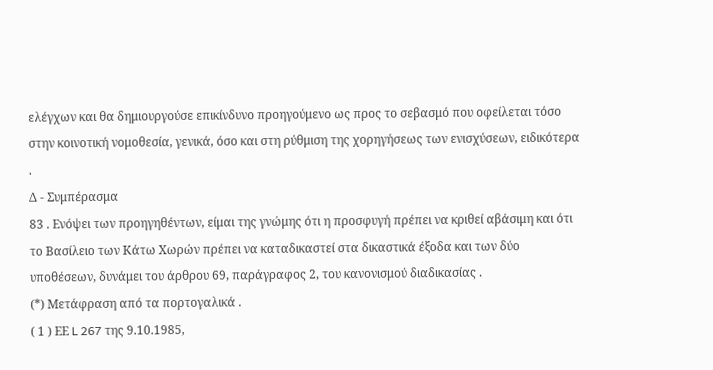ελέγχων και θα δημιουργούσε επικίνδυνο προηγούμενο ως προς το σεβασμό που οφείλεται τόσο στην κοινοτική νομοθεσία, γενικά, όσο και στη ρύθμιση της χορηγήσεως των ενισχύσεων, ειδικότερα .
Δ - Συμπέρασμα
83 . Ενόψει των προηγηθέντων, είμαι της γνώμης ότι η προσφυγή πρέπει να κριθεί αβάσιμη και ότι το Βασίλειο των Κάτω Χωρών πρέπει να καταδικαστεί στα δικαστικά έξοδα και των δύο υποθέσεων, δυνάμει του άρθρου 69, παράγραφος 2, του κανονισμού διαδικασίας .
(*) Μετάφραση από τα πορτογαλικά .
( 1 ) ΕΕ L 267 της 9.10.1985,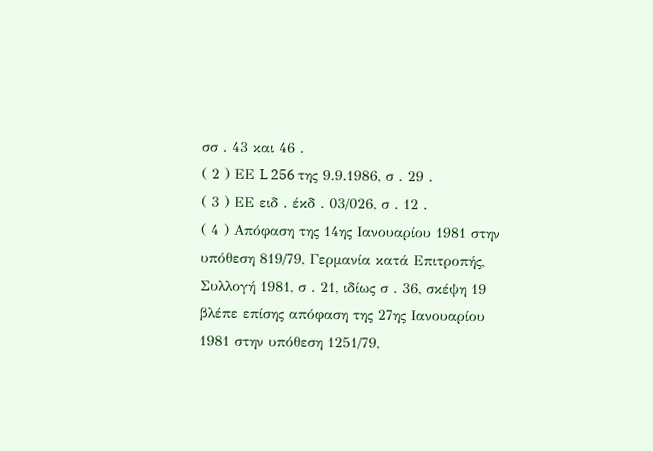σσ . 43 και 46 .
( 2 ) ΕΕ L 256 της 9.9.1986, σ . 29 .
( 3 ) ΕΕ ειδ . έκδ . 03/026, σ . 12 .
( 4 ) Απόφαση της 14ης Ιανουαρίου 1981 στην υπόθεση 819/79, Γερμανία κατά Επιτροπής, Συλλογή 1981, σ . 21, ιδίως σ . 36, σκέψη 19 βλέπε επίσης απόφαση της 27ης Ιανουαρίου 1981 στην υπόθεση 1251/79,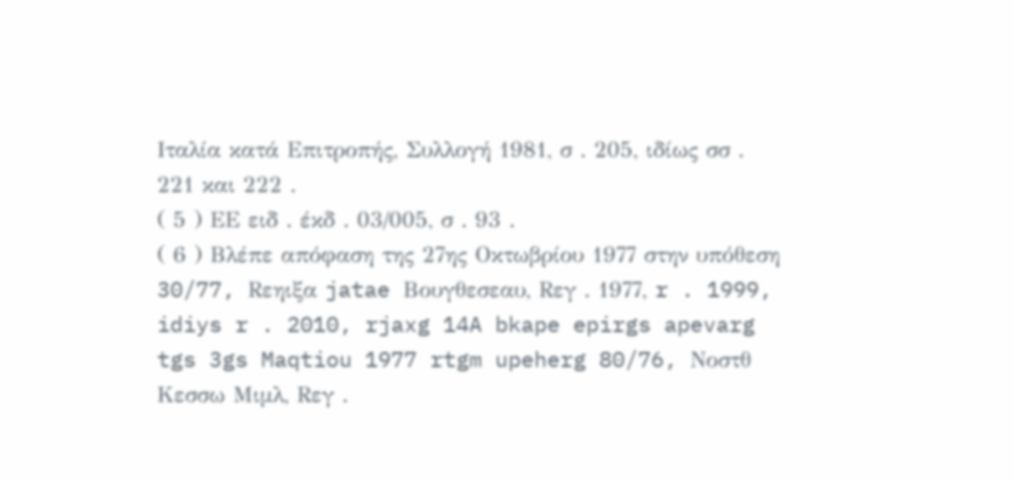Ιταλία κατά Επιτροπής, Συλλογή 1981, σ . 205, ιδίως σσ . 221 και 222 .
( 5 ) ΕΕ ειδ . έκδ . 03/005, σ . 93 .
( 6 ) Βλέπε απόφαση της 27ης Οκτωβρίου 1977 στην υπόθεση 30/77, Rεηιξα jatae Βουγθεσεαυ, Rεγ . 1977, r . 1999, idiys r . 2010, rjaxg 14A bkape epirgs apevarg tgs 3gs Maqtiou 1977 rtgm upeherg 80/76, Νοστθ Κεσσω Μιμλ, Rεγ .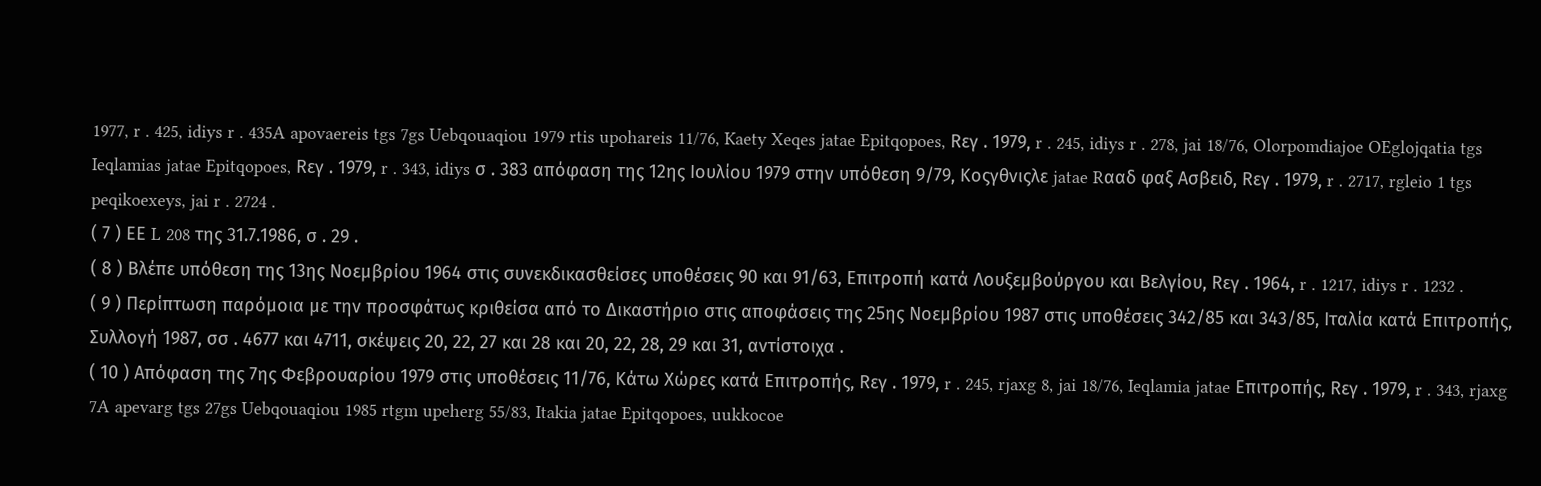1977, r . 425, idiys r . 435A apovaereis tgs 7gs Uebqouaqiou 1979 rtis upohareis 11/76, Kaety Xeqes jatae Epitqopoes, Rεγ . 1979, r . 245, idiys r . 278, jai 18/76, Olorpomdiajoe OEglojqatia tgs Ieqlamias jatae Epitqopoes, Rεγ . 1979, r . 343, idiys σ . 383 απόφαση της 12ης Ιουλίου 1979 στην υπόθεση 9/79, Κοςγθνιςλε jatae Rααδ φαξ Ασβειδ, Rεγ . 1979, r . 2717, rgleio 1 tgs peqikoexeys, jai r . 2724 .
( 7 ) ΕΕ L 208 της 31.7.1986, σ . 29 .
( 8 ) Βλέπε υπόθεση της 13ης Νοεμβρίου 1964 στις συνεκδικασθείσες υποθέσεις 90 και 91/63, Επιτροπή κατά Λουξεμβούργου και Βελγίου, Rεγ . 1964, r . 1217, idiys r . 1232 .
( 9 ) Περίπτωση παρόμοια με την προσφάτως κριθείσα από το Δικαστήριο στις αποφάσεις της 25ης Νοεμβρίου 1987 στις υποθέσεις 342/85 και 343/85, Ιταλία κατά Επιτροπής, Συλλογή 1987, σσ . 4677 και 4711, σκέψεις 20, 22, 27 και 28 και 20, 22, 28, 29 και 31, αντίστοιχα .
( 10 ) Απόφαση της 7ης Φεβρουαρίου 1979 στις υποθέσεις 11/76, Κάτω Χώρες κατά Επιτροπής, Rεγ . 1979, r . 245, rjaxg 8, jai 18/76, Ieqlamia jatae Επιτροπής, Rεγ . 1979, r . 343, rjaxg 7A apevarg tgs 27gs Uebqouaqiou 1985 rtgm upeherg 55/83, Itakia jatae Epitqopoes, uukkocoe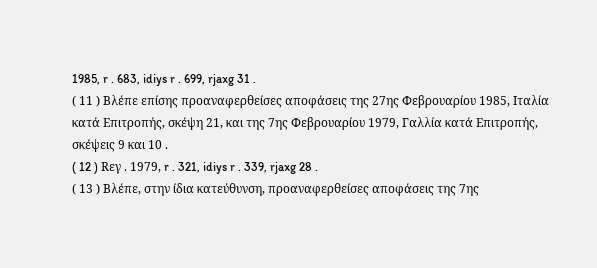1985, r . 683, idiys r . 699, rjaxg 31 .
( 11 ) Βλέπε επίσης προαναφερθείσες αποφάσεις της 27ης Φεβρουαρίου 1985, Ιταλία κατά Επιτροπής, σκέψη 21, και της 7ης Φεβρουαρίου 1979, Γαλλία κατά Επιτροπής, σκέψεις 9 και 10 .
( 12 ) Rεγ . 1979, r . 321, idiys r . 339, rjaxg 28 .
( 13 ) Βλέπε, στην ίδια κατεύθυνση, προαναφερθείσες αποφάσεις της 7ης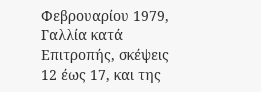Φεβρουαρίου 1979, Γαλλία κατά Επιτροπής, σκέψεις 12 έως 17, και της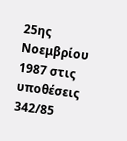25ης Νοεμβρίου 1987 στις υποθέσεις 342/85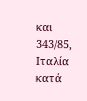και 343/85, Ιταλία κατά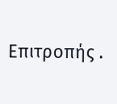Επιτροπής .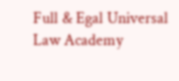Full & Egal Universal Law Academy